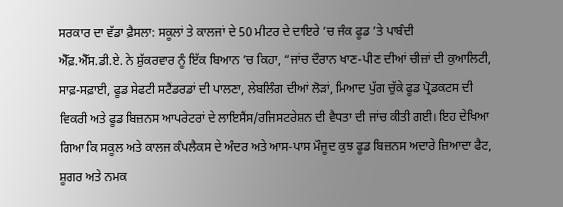ਸਰਕਾਰ ਦਾ ਵੱਡਾ ਫ਼ੈਸਲਾ: ਸਕੂਲਾਂ ਤੇ ਕਾਲਜਾਂ ਦੇ 50 ਮੀਟਰ ਦੇ ਦਾਇਰੇ ’ਚ ਜੰਕ ਫੂਡ ’ਤੇ ਪਾਬੰਦੀ
ਐੱਫ਼.ਐੱਸ.ਡੀ.ਏ. ਨੇ ਸ਼ੁੱਕਰਵਾਰ ਨੂੰ ਇੱਕ ਬਿਆਨ ’ਚ ਕਿਹਾ, “ਜਾਂਚ ਦੌਰਾਨ ਖਾਣ-ਪੀਣ ਦੀਆਂ ਚੀਜ਼ਾਂ ਦੀ ਕੁਆਲਿਟੀ, ਸਾਫ਼-ਸਫ਼ਾਈ, ਫੂਡ ਸੇਫਟੀ ਸਟੈਂਡਰਡਾਂ ਦੀ ਪਾਲਣਾ, ਲੇਬਲਿੰਗ ਦੀਆਂ ਲੋੜਾਂ, ਮਿਆਦ ਪੁੱਗ ਚੁੱਕੇ ਫੂਡ ਪ੍ਰੋਡਕਟਸ ਦੀ ਵਿਕਰੀ ਅਤੇ ਫੂਡ ਬਿਜ਼ਨਸ ਆਪਰੇਟਰਾਂ ਦੇ ਲਾਇਸੈਂਸ/ਰਜਿਸਟਰੇਸ਼ਨ ਦੀ ਵੈਧਤਾ ਦੀ ਜਾਂਚ ਕੀਤੀ ਗਈ। ਇਹ ਦੇਖਿਆ ਗਿਆ ਕਿ ਸਕੂਲ ਅਤੇ ਕਾਲਜ ਕੰਪਲੈਕਸ ਦੇ ਅੰਦਰ ਅਤੇ ਆਸ-ਪਾਸ ਮੌਜੂਦ ਕੁਝ ਫੂਡ ਬਿਜ਼ਨਸ ਅਦਾਰੇ ਜ਼ਿਆਦਾ ਫੈਟ, ਸ਼ੂਗਰ ਅਤੇ ਨਮਕ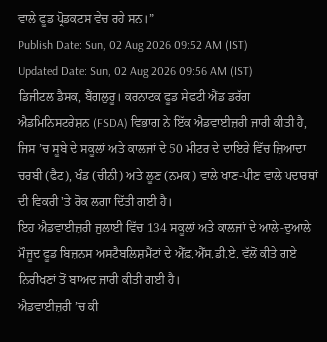ਵਾਲੇ ਫੂਡ ਪ੍ਰੋਡਕਟਸ ਵੇਚ ਰਹੇ ਸਨ।”
Publish Date: Sun, 02 Aug 2026 09:52 AM (IST)
Updated Date: Sun, 02 Aug 2026 09:56 AM (IST)
ਡਿਜੀਟਲ ਡੈਸਕ, ਬੈਂਗਲੁਰੂ। ਕਰਨਾਟਕ ਫੂਡ ਸੇਫਟੀ ਐਂਡ ਡਰੱਗ ਐਡਮਿਨਿਸਟਰੇਸ਼ਨ (FSDA) ਵਿਭਾਗ ਨੇ ਇੱਕ ਐਡਵਾਈਜ਼ਰੀ ਜਾਰੀ ਕੀਤੀ ਹੈ, ਜਿਸ ’ਚ ਸੂਬੇ ਦੇ ਸਕੂਲਾਂ ਅਤੇ ਕਾਲਜਾਂ ਦੇ 50 ਮੀਟਰ ਦੇ ਦਾਇਰੇ ਵਿੱਚ ਜ਼ਿਆਦਾ ਚਰਬੀ (ਫੈਟ), ਖੰਡ (ਚੀਨੀ) ਅਤੇ ਲੂਣ (ਨਮਕ) ਵਾਲੇ ਖਾਣ-ਪੀਣ ਵਾਲੇ ਪਦਾਰਥਾਂ ਦੀ ਵਿਕਰੀ 'ਤੇ ਰੋਕ ਲਗਾ ਦਿੱਤੀ ਗਈ ਹੈ।
ਇਹ ਐਡਵਾਈਜ਼ਰੀ ਜੁਲਾਈ ਵਿੱਚ 134 ਸਕੂਲਾਂ ਅਤੇ ਕਾਲਜਾਂ ਦੇ ਆਲੇ-ਦੁਆਲੇ ਮੌਜੂਦ ਫੂਡ ਬਿਜ਼ਨਸ ਅਸਟੈਬਲਿਸ਼ਮੈਂਟਾਂ ਦੇ ਐੱਫ਼.ਐੱਸ.ਡੀ.ਏ. ਵੱਲੋਂ ਕੀਤੇ ਗਏ ਨਿਰੀਖਣਾਂ ਤੋਂ ਬਾਅਦ ਜਾਰੀ ਕੀਤੀ ਗਈ ਹੈ।
ਐਡਵਾਈਜ਼ਰੀ ’ਚ ਕੀ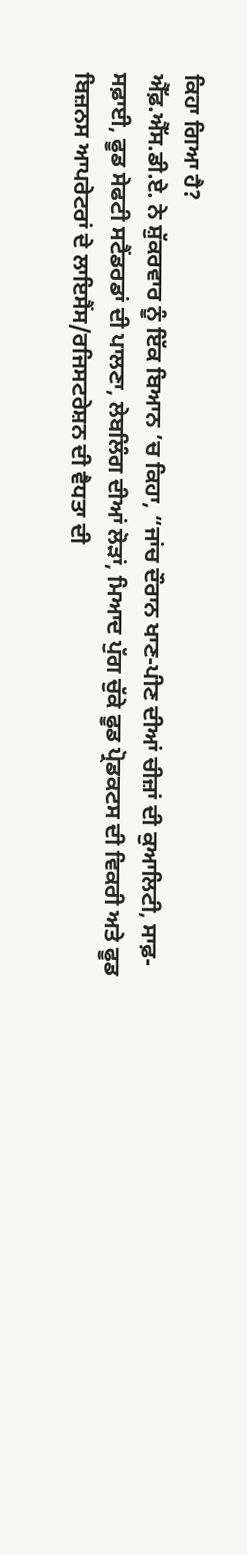ਕਿਹਾ ਗਿਆ ਹੈ?
ਐੱਫ਼.ਐੱਸ.ਡੀ.ਏ. ਨੇ ਸ਼ੁੱਕਰਵਾਰ ਨੂੰ ਇੱਕ ਬਿਆਨ ’ਚ ਕਿਹਾ, “ਜਾਂਚ ਦੌਰਾਨ ਖਾਣ-ਪੀਣ ਦੀਆਂ ਚੀਜ਼ਾਂ ਦੀ ਕੁਆਲਿਟੀ, ਸਾਫ਼-ਸਫ਼ਾਈ, ਫੂਡ ਸੇਫਟੀ ਸਟੈਂਡਰਡਾਂ ਦੀ ਪਾਲਣਾ, ਲੇਬਲਿੰਗ ਦੀਆਂ ਲੋੜਾਂ, ਮਿਆਦ ਪੁੱਗ ਚੁੱਕੇ ਫੂਡ ਪ੍ਰੋਡਕਟਸ ਦੀ ਵਿਕਰੀ ਅਤੇ ਫੂਡ ਬਿਜ਼ਨਸ ਆਪਰੇਟਰਾਂ ਦੇ ਲਾਇਸੈਂਸ/ਰਜਿਸਟਰੇਸ਼ਨ ਦੀ ਵੈਧਤਾ ਦੀ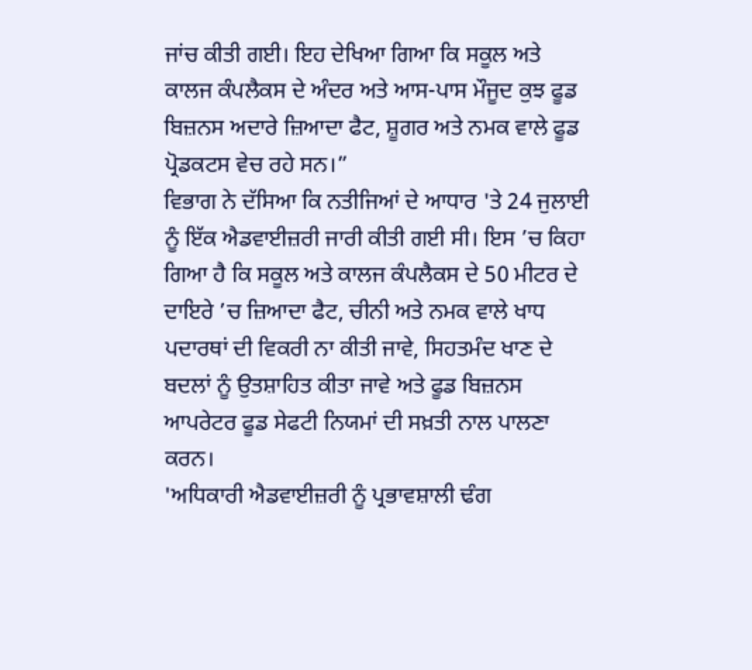ਜਾਂਚ ਕੀਤੀ ਗਈ। ਇਹ ਦੇਖਿਆ ਗਿਆ ਕਿ ਸਕੂਲ ਅਤੇ ਕਾਲਜ ਕੰਪਲੈਕਸ ਦੇ ਅੰਦਰ ਅਤੇ ਆਸ-ਪਾਸ ਮੌਜੂਦ ਕੁਝ ਫੂਡ ਬਿਜ਼ਨਸ ਅਦਾਰੇ ਜ਼ਿਆਦਾ ਫੈਟ, ਸ਼ੂਗਰ ਅਤੇ ਨਮਕ ਵਾਲੇ ਫੂਡ ਪ੍ਰੋਡਕਟਸ ਵੇਚ ਰਹੇ ਸਨ।”
ਵਿਭਾਗ ਨੇ ਦੱਸਿਆ ਕਿ ਨਤੀਜਿਆਂ ਦੇ ਆਧਾਰ 'ਤੇ 24 ਜੁਲਾਈ ਨੂੰ ਇੱਕ ਐਡਵਾਈਜ਼ਰੀ ਜਾਰੀ ਕੀਤੀ ਗਈ ਸੀ। ਇਸ ’ਚ ਕਿਹਾ ਗਿਆ ਹੈ ਕਿ ਸਕੂਲ ਅਤੇ ਕਾਲਜ ਕੰਪਲੈਕਸ ਦੇ 50 ਮੀਟਰ ਦੇ ਦਾਇਰੇ ’ਚ ਜ਼ਿਆਦਾ ਫੈਟ, ਚੀਨੀ ਅਤੇ ਨਮਕ ਵਾਲੇ ਖਾਧ ਪਦਾਰਥਾਂ ਦੀ ਵਿਕਰੀ ਨਾ ਕੀਤੀ ਜਾਵੇ, ਸਿਹਤਮੰਦ ਖਾਣ ਦੇ ਬਦਲਾਂ ਨੂੰ ਉਤਸ਼ਾਹਿਤ ਕੀਤਾ ਜਾਵੇ ਅਤੇ ਫੂਡ ਬਿਜ਼ਨਸ ਆਪਰੇਟਰ ਫੂਡ ਸੇਫਟੀ ਨਿਯਮਾਂ ਦੀ ਸਖ਼ਤੀ ਨਾਲ ਪਾਲਣਾ ਕਰਨ।
'ਅਧਿਕਾਰੀ ਐਡਵਾਈਜ਼ਰੀ ਨੂੰ ਪ੍ਰਭਾਵਸ਼ਾਲੀ ਢੰਗ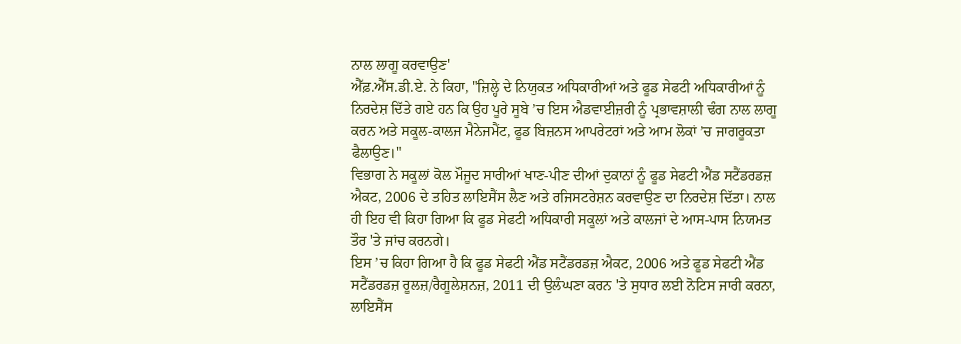ਨਾਲ ਲਾਗੂ ਕਰਵਾਉਣ'
ਐੱਫ਼.ਐੱਸ.ਡੀ.ਏ. ਨੇ ਕਿਹਾ, "ਜ਼ਿਲ੍ਹੇ ਦੇ ਨਿਯੁਕਤ ਅਧਿਕਾਰੀਆਂ ਅਤੇ ਫੂਡ ਸੇਫਟੀ ਅਧਿਕਾਰੀਆਂ ਨੂੰ ਨਿਰਦੇਸ਼ ਦਿੱਤੇ ਗਏ ਹਨ ਕਿ ਉਹ ਪੂਰੇ ਸੂਬੇ ’ਚ ਇਸ ਐਡਵਾਈਜ਼ਰੀ ਨੂੰ ਪ੍ਰਭਾਵਸ਼ਾਲੀ ਢੰਗ ਨਾਲ ਲਾਗੂ ਕਰਨ ਅਤੇ ਸਕੂਲ-ਕਾਲਜ ਮੈਨੇਜਮੈਂਟ, ਫੂਡ ਬਿਜ਼ਨਸ ਆਪਰੇਟਰਾਂ ਅਤੇ ਆਮ ਲੋਕਾਂ ’ਚ ਜਾਗਰੂਕਤਾ ਫੈਲਾਉਣ।"
ਵਿਭਾਗ ਨੇ ਸਕੂਲਾਂ ਕੋਲ ਮੌਜੂਦ ਸਾਰੀਆਂ ਖਾਣ-ਪੀਣ ਦੀਆਂ ਦੁਕਾਨਾਂ ਨੂੰ ਫੂਡ ਸੇਫਟੀ ਐਂਡ ਸਟੈਂਡਰਡਜ਼ ਐਕਟ, 2006 ਦੇ ਤਹਿਤ ਲਾਇਸੈਂਸ ਲੈਣ ਅਤੇ ਰਜਿਸਟਰੇਸ਼ਨ ਕਰਵਾਉਣ ਦਾ ਨਿਰਦੇਸ਼ ਦਿੱਤਾ। ਨਾਲ ਹੀ ਇਹ ਵੀ ਕਿਹਾ ਗਿਆ ਕਿ ਫੂਡ ਸੇਫਟੀ ਅਧਿਕਾਰੀ ਸਕੂਲਾਂ ਅਤੇ ਕਾਲਜਾਂ ਦੇ ਆਸ-ਪਾਸ ਨਿਯਮਤ ਤੌਰ 'ਤੇ ਜਾਂਚ ਕਰਨਗੇ।
ਇਸ ’ਚ ਕਿਹਾ ਗਿਆ ਹੈ ਕਿ ਫੂਡ ਸੇਫਟੀ ਐਂਡ ਸਟੈਂਡਰਡਜ਼ ਐਕਟ, 2006 ਅਤੇ ਫੂਡ ਸੇਫਟੀ ਐਂਡ ਸਟੈਂਡਰਡਜ਼ ਰੂਲਜ਼/ਰੈਗੂਲੇਸ਼ਨਜ਼, 2011 ਦੀ ਉਲੰਘਣਾ ਕਰਨ 'ਤੇ ਸੁਧਾਰ ਲਈ ਨੋਟਿਸ ਜਾਰੀ ਕਰਨਾ, ਲਾਇਸੈਂਸ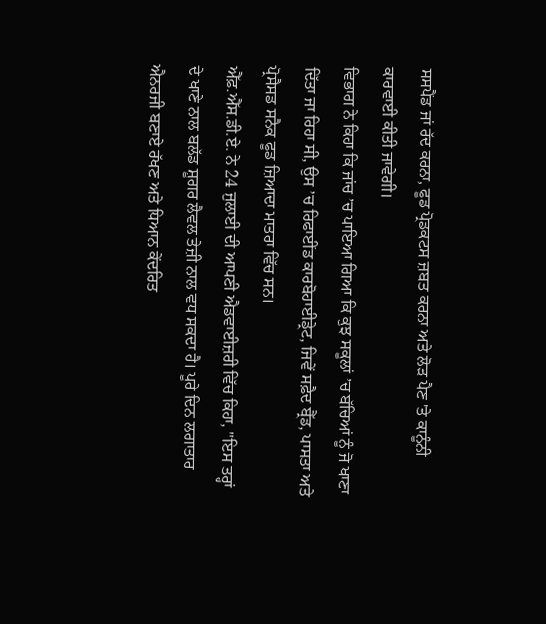ਸਸਪੈਂਡ ਜਾਂ ਰੱਦ ਕਰਨਾ, ਫੂਡ ਪ੍ਰੋਡਕਟਸ ਜ਼ਬਤ ਕਰਨਾ ਅਤੇ ਲੋੜ ਪੈਣ 'ਤੇ ਕਾਨੂੰਨੀ ਕਾਰਵਾਈ ਕੀਤੀ ਜਾਵੇਗੀ।
ਵਿਭਾਗ ਨੇ ਕਿਹਾ ਕਿ ਜਾਂਚ ’ਚ ਪਾਇਆ ਗਿਆ ਕਿ ਕੁਝ ਸਕੂਲਾਂ ’ਚ ਬੱਚਿਆਂ ਨੂੰ ਜੋ ਖਾਣਾ ਦਿੱਤਾ ਜਾ ਰਿਹਾ ਸੀ, ਉਸ ’ਚ ਰਿਫਾਈਂਡ ਕਾਰਬੋਹਾਈਡ੍ਰੇਟ, ਜਿਵੇਂ ਸਫ਼ੈਦ ਬ੍ਰੈੱਡ, ਪਾਸਤਾ ਅਤੇ ਪ੍ਰੋਸੈਸਡ ਸਨੈਕ ਫੂਡ ਜ਼ਿਆਦਾ ਮਾਤਰਾ ਵਿੱਚ ਸਨ।
ਐੱਫ਼.ਐੱਸ.ਡੀ.ਏ. ਨੇ 24 ਜੁਲਾਈ ਦੀ ਆਪਣੀ ਐਡਵਾਈਜ਼ਰੀ ਵਿੱਚ ਕਿਹਾ, "ਇਸ ਤਰ੍ਹਾਂ ਦੇ ਖਾਣੇ ਨਾਲ ਬਲੱਡ ਸ਼ੂਗਰ ਲੈਵਲ ਤੇਜ਼ੀ ਨਾਲ ਵਧ ਸਕਦਾ ਹੈ। ਪੂਰੇ ਦਿਨ ਲਗਾਤਾਰ ਐਨਰਜੀ ਬਣਾਏ ਰੱਖਣ ਅਤੇ ਧਿਆਨ ਕੇਂਦਰਿਤ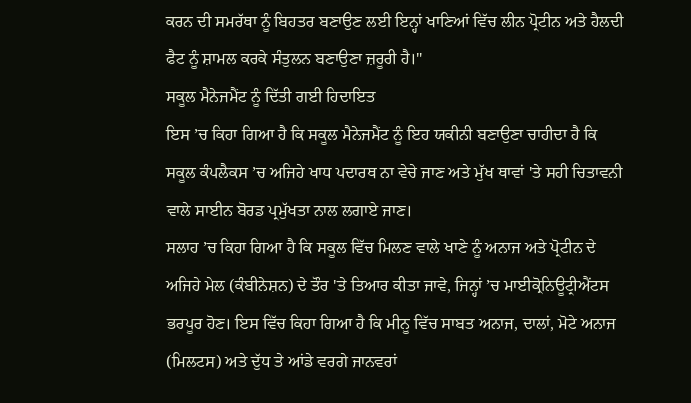ਕਰਨ ਦੀ ਸਮਰੱਥਾ ਨੂੰ ਬਿਹਤਰ ਬਣਾਉਣ ਲਈ ਇਨ੍ਹਾਂ ਖਾਣਿਆਂ ਵਿੱਚ ਲੀਨ ਪ੍ਰੋਟੀਨ ਅਤੇ ਹੈਲਦੀ ਫੈਟ ਨੂੰ ਸ਼ਾਮਲ ਕਰਕੇ ਸੰਤੁਲਨ ਬਣਾਉਣਾ ਜ਼ਰੂਰੀ ਹੈ।"
ਸਕੂਲ ਮੈਨੇਜਮੈਂਟ ਨੂੰ ਦਿੱਤੀ ਗਈ ਹਿਦਾਇਤ
ਇਸ ’ਚ ਕਿਹਾ ਗਿਆ ਹੈ ਕਿ ਸਕੂਲ ਮੈਨੇਜਮੈਂਟ ਨੂੰ ਇਹ ਯਕੀਨੀ ਬਣਾਉਣਾ ਚਾਹੀਦਾ ਹੈ ਕਿ ਸਕੂਲ ਕੰਪਲੈਕਸ ’ਚ ਅਜਿਹੇ ਖਾਧ ਪਦਾਰਥ ਨਾ ਵੇਚੇ ਜਾਣ ਅਤੇ ਮੁੱਖ ਥਾਵਾਂ 'ਤੇ ਸਹੀ ਚਿਤਾਵਨੀ ਵਾਲੇ ਸਾਈਨ ਬੋਰਡ ਪ੍ਰਮੁੱਖਤਾ ਨਾਲ ਲਗਾਏ ਜਾਣ।
ਸਲਾਹ ’ਚ ਕਿਹਾ ਗਿਆ ਹੈ ਕਿ ਸਕੂਲ ਵਿੱਚ ਮਿਲਣ ਵਾਲੇ ਖਾਣੇ ਨੂੰ ਅਨਾਜ ਅਤੇ ਪ੍ਰੋਟੀਨ ਦੇ ਅਜਿਹੇ ਮੇਲ (ਕੰਬੀਨੇਸ਼ਨ) ਦੇ ਤੌਰ 'ਤੇ ਤਿਆਰ ਕੀਤਾ ਜਾਵੇ, ਜਿਨ੍ਹਾਂ ’ਚ ਮਾਈਕ੍ਰੋਨਿਊਟ੍ਰੀਐਂਟਸ ਭਰਪੂਰ ਹੋਣ। ਇਸ ਵਿੱਚ ਕਿਹਾ ਗਿਆ ਹੈ ਕਿ ਮੀਨੂ ਵਿੱਚ ਸਾਬਤ ਅਨਾਜ, ਦਾਲਾਂ, ਮੋਟੇ ਅਨਾਜ (ਮਿਲਟਸ) ਅਤੇ ਦੁੱਧ ਤੇ ਆਂਡੇ ਵਰਗੇ ਜਾਨਵਰਾਂ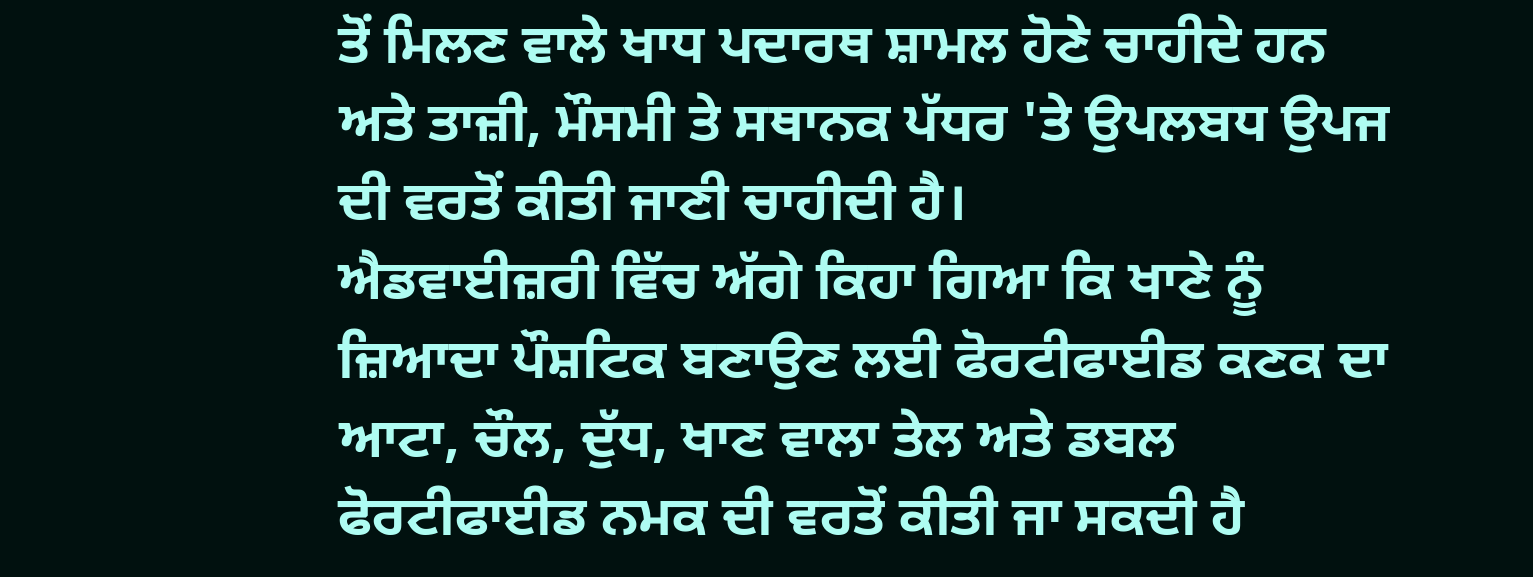ਤੋਂ ਮਿਲਣ ਵਾਲੇ ਖਾਧ ਪਦਾਰਥ ਸ਼ਾਮਲ ਹੋਣੇ ਚਾਹੀਦੇ ਹਨ ਅਤੇ ਤਾਜ਼ੀ, ਮੌਸਮੀ ਤੇ ਸਥਾਨਕ ਪੱਧਰ 'ਤੇ ਉਪਲਬਧ ਉਪਜ ਦੀ ਵਰਤੋਂ ਕੀਤੀ ਜਾਣੀ ਚਾਹੀਦੀ ਹੈ।
ਐਡਵਾਈਜ਼ਰੀ ਵਿੱਚ ਅੱਗੇ ਕਿਹਾ ਗਿਆ ਕਿ ਖਾਣੇ ਨੂੰ ਜ਼ਿਆਦਾ ਪੌਸ਼ਟਿਕ ਬਣਾਉਣ ਲਈ ਫੋਰਟੀਫਾਈਡ ਕਣਕ ਦਾ ਆਟਾ, ਚੌਲ, ਦੁੱਧ, ਖਾਣ ਵਾਲਾ ਤੇਲ ਅਤੇ ਡਬਲ ਫੋਰਟੀਫਾਈਡ ਨਮਕ ਦੀ ਵਰਤੋਂ ਕੀਤੀ ਜਾ ਸਕਦੀ ਹੈ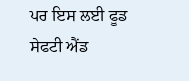ਪਰ ਇਸ ਲਈ ਫੂਡ ਸੇਫਟੀ ਐਂਡ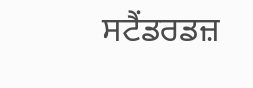ਸਟੈਂਡਰਡਜ਼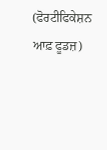(ਫੋਰਟੀਫਿਕੇਸ਼ਨ ਆਫ਼ ਫੂਡਜ਼)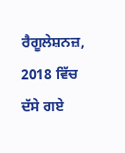ਰੈਗੂਲੇਸ਼ਨਜ਼, 2018 ਵਿੱਚ ਦੱਸੇ ਗਏ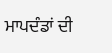ਮਾਪਦੰਡਾਂ ਦੀ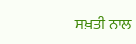ਸਖ਼ਤੀ ਨਾਲ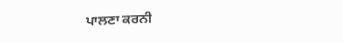ਪਾਲਣਾ ਕਰਨੀ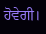ਹੋਵੇਗੀ।